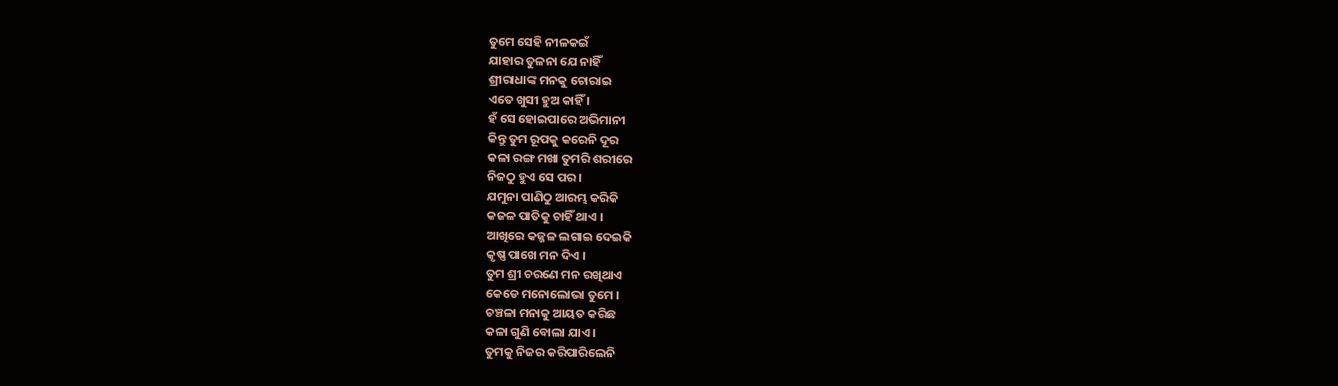ତୁମେ ସେହି ନୀଳକଇଁ
ଯାହାର ତୁଳନା ଯେ ନାହିଁ
ଶ୍ରୀରାଧାଙ୍କ ମନକୁ ଚୋରାଇ
ଏତେ ଖୁସୀ ହୁଅ କାହିଁ ।
ହଁ ସେ ହୋଇପାରେ ଅଭିମାନୀ
କିନ୍ତୁ ତୁମ ରୂପକୁ କରେନି ଦୂର
କଳା ରଙ୍ଗ ମଖା ତୁମରି ଶରୀରେ
ନିଜଠୁ ହୁଏ ସେ ପର ।
ଯମୁନା ପାଣିଠୁ ଆରମ୍ଭ କରିକି
କଜଳ ପାତିକୁ ଚାହିଁ ଥାଏ ।
ଆଖିରେ କଜ୍ଜଳ ଲଗାଇ ଦେଇକି
କୃଷ୍ଣ ପାଖେ ମନ ଦିଏ ।
ତୁମ ଶ୍ରୀ ଚରଣେ ମନ ରଖିଥାଏ
କେଡେ ମନୋଲୋଭା ତୁମେ ।
ଚଞ୍ଚଳା ମନାକୁ ଆୟତ କରିଛ
କଳା ଗୁଣି ବୋଲା ଯାଏ ।
ତୁମକୁ ନିଜର କରିପାରିଲେନି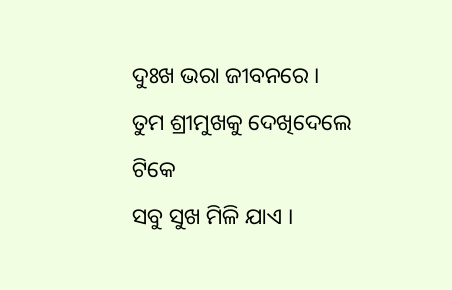ଦୁଃଖ ଭରା ଜୀବନରେ ।
ତୁମ ଶ୍ରୀମୁଖକୁ ଦେଖିଦେଲେ ଟିକେ
ସବୁ ସୁଖ ମିଳି ଯାଏ ।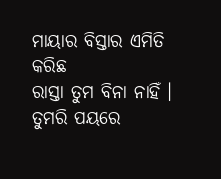ମାୟାର ବିସ୍ତାର ଏମିତି କରିଛ
ରାସ୍ତା ତୁମ ବିନା ନାହିଁ ।
ତୁମରି ପୟରେ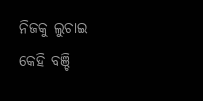ନିଜକୁ ଲୁଚାଇ
କେହି ବଞ୍ଚି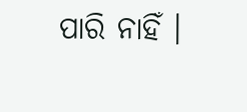ପାରି ନାହିଁ ।